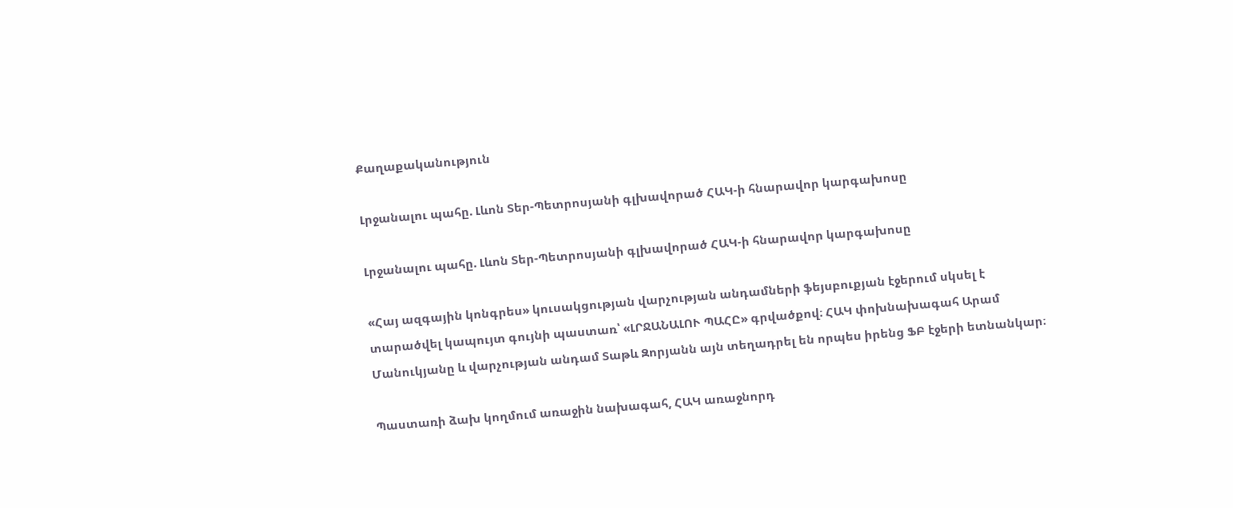Քաղաքականություն

Լրջանալու պահը. Լևոն Տեր-Պետրոսյանի գլխավորած ՀԱԿ-ի հնարավոր կարգախոսը

Լրջանալու պահը. Լևոն Տեր-Պետրոսյանի գլխավորած ՀԱԿ-ի հնարավոր կարգախոսը

«Հայ ազգային կոնգրես» կուսակցության վարչության անդամների ֆեյսբուքյան էջերում սկսել է տարածվել կապույտ գույնի պաստառ՝ «ԼՐՋԱՆԱԼՈՒ ՊԱՀԸ» գրվածքով։ ՀԱԿ փոխնախագահ Արամ Մանուկյանը և վարչության անդամ Տաթև Զորյանն այն տեղադրել են որպես իրենց ՖԲ էջերի ետնանկար։

Պաստառի ձախ կողմում առաջին նախագահ, ՀԱԿ առաջնորդ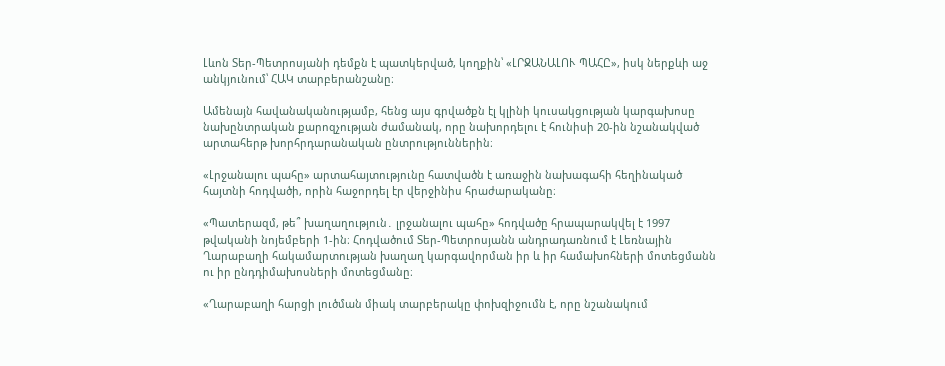Լևոն Տեր-Պետրոսյանի դեմքն է պատկերված, կողքին՝ «ԼՐՋԱՆԱԼՈՒ ՊԱՀԸ», իսկ ներքևի աջ անկյունում՝ ՀԱԿ տարբերանշանը։

Ամենայն հավանականությամբ, հենց այս գրվածքն էլ կլինի կուսակցության կարգախոսը նախընտրական քարոզչության ժամանակ, որը նախորդելու է հունիսի 20-ին նշանակված արտահերթ խորհրդարանական ընտրություններին։

«Լրջանալու պահը» արտահայտությունը հատվածն է առաջին նախագահի հեղինակած հայտնի հոդվածի, որին հաջորդել էր վերջինիս հրաժարականը։

«Պատերազմ, թե՞ խաղաղություն․ լրջանալու պահը» հոդվածը հրապարակվել է 1997 թվականի նոյեմբերի 1-ին։ Հոդվածում Տեր-Պետրոսյանն անդրադառնում է Լեռնային Ղարաբաղի հակամարտության խաղաղ կարգավորման իր և իր համախոհների մոտեցմանն ու իր ընդդիմախոսների մոտեցմանը։

«Ղարաբաղի հարցի լուծման միակ տարբերակը փոխզիջումն է, որը նշանակում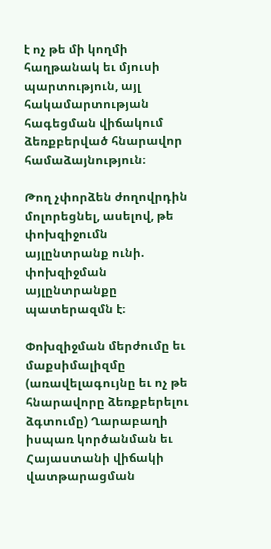է ոչ թե մի կողմի հաղթանակ եւ մյուսի պարտություն, այլ հակամարտության հագեցման վիճակում ձեռքբերված հնարավոր համաձայնություն։

Թող չփորձեն ժողովրդին մոլորեցնել, ասելով, թե փոխզիջումն այլընտրանք ունի. փոխզիջման այլընտրանքը պատերազմն է։

Փոխզիջման մերժումը եւ մաքսիմալիզմը (առավելագույնը եւ ոչ թե հնարավորը ձեռքբերելու ձգտումը) Ղարաբաղի իսպառ կործանման եւ Հայաստանի վիճակի վատթարացման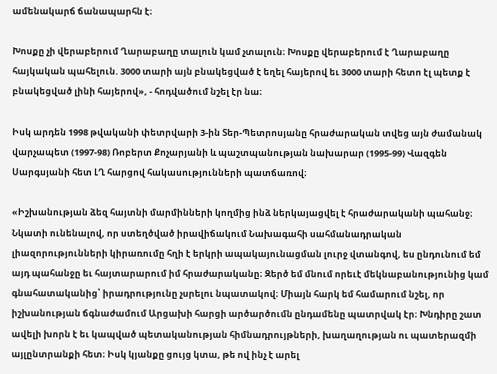ամենակարճ ճանապարհն է։

Խոսքը չի վերաբերում Ղարաբաղը տալուն կամ չտալուն։ Խոսքը վերաբերում է Ղարաբաղը հայկական պահելուն. 3000 տարի այն բնակեցված է եղել հայերով եւ 3000 տարի հետո էլ պետք է բնակեցված լինի հայերով», - հոդվածում նշել էր նա։

Իսկ արդեն 1998 թվականի փետրվարի 3-ին Տեր-Պետրոսյանը հրաժարական տվեց այն ժամանակ վարչապետ (1997-98) Ռոբերտ Քոչարյանի և պաշտպանության նախարար (1995-99) Վազգեն Սարգսյանի հետ ԼՂ հարցով հակասությունների պատճառով։

«Իշխանության ձեզ հայտնի մարմինների կողմից ինձ ներկայացվել է հրաժարականի պահանջ։ Նկատի ունենալով, որ ստեղծված իրավիճակում Նախագահի սահմանադրական լիազորությունների կիրառումը հղի է երկրի ապակայունացման լուրջ վտանգով, ես ընդունում եմ այդ պահանջը եւ հայտարարում իմ հրաժարականը։ Զերծ եմ մնում որեւէ մեկնաբանությունից կամ գնահատականից՝ իրադրությունը չսրելու նպատակով։ Միայն հարկ եմ համարում նշել, որ իշխանության ճգնաժամում Արցախի հարցի արծարծումն ընդամենը պատրվակ էր։ Խնդիրը շատ ավելի խորն է եւ կապված պետականության հիմնադրույթների, խաղաղության ու պատերազմի այլընտրանքի հետ։ Իսկ կյանքը ցույց կտա, թե ով ինչ է արել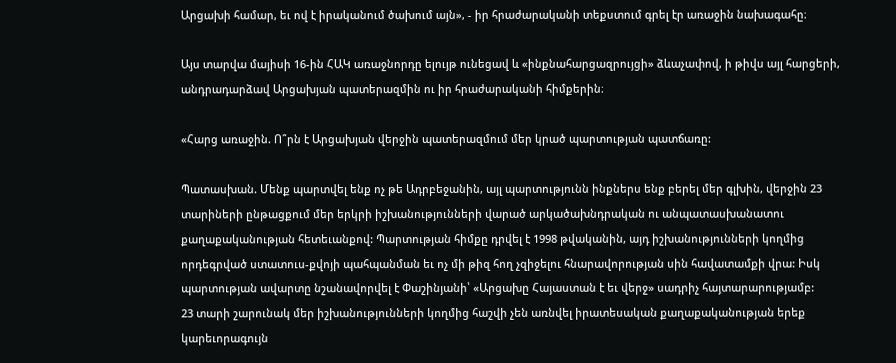Արցախի համար, եւ ով է իրականում ծախում այն», - իր հրաժարականի տեքստում գրել էր առաջին նախագահը։

Այս տարվա մայիսի 16-ին ՀԱԿ առաջնորդը ելույթ ունեցավ և «ինքնահարցազրույցի» ձևաչափով, ի թիվս այլ հարցերի, անդրադարձավ Արցախյան պատերազմին ու իր հրաժարականի հիմքերին։

«Հարց առաջին. Ո՞րն է Արցախյան վերջին պատերազմում մեր կրած պարտության պատճառը:

Պատասխան. Մենք պարտվել ենք ոչ թե Ադրբեջանին, այլ պարտությունն ինքներս ենք բերել մեր գլխին, վերջին 23 տարիների ընթացքում մեր երկրի իշխանությունների վարած արկածախնդրական ու անպատասխանատու քաղաքականության հետեւանքով: Պարտության հիմքը դրվել է 1998 թվականին, այդ իշխանությունների կողմից որդեգրված ստատուս-քվոյի պահպանման եւ ոչ մի թիզ հող չզիջելու հնարավորության սին հավատամքի վրա: Իսկ պարտության ավարտը նշանավորվել է Փաշինյանի՝ «Արցախը Հայաստան է եւ վերջ» սադրիչ հայտարարությամբ:
23 տարի շարունակ մեր իշխանությունների կողմից հաշվի չեն առնվել իրատեսական քաղաքականության երեք կարեւորագույն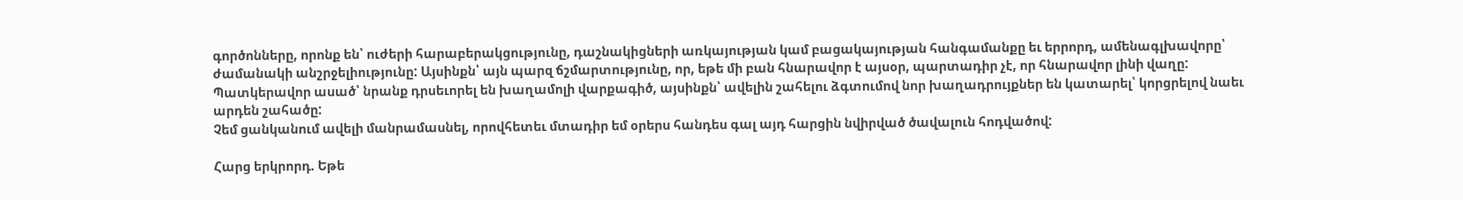գործոնները, որոնք են՝ ուժերի հարաբերակցությունը, դաշնակիցների առկայության կամ բացակայության հանգամանքը եւ երրորդ, ամենագլխավորը՝ ժամանակի անշրջելիությունը: Այսինքն՝ այն պարզ ճշմարտությունը, որ, եթե մի բան հնարավոր է այսօր, պարտադիր չէ, որ հնարավոր լինի վաղը: Պատկերավոր ասած՝ նրանք դրսեւորել են խաղամոլի վարքագիծ, այսինքն՝ ավելին շահելու ձգտումով նոր խաղադրույքներ են կատարել՝ կորցրելով նաեւ արդեն շահածը:
Չեմ ցանկանում ավելի մանրամասնել, որովհետեւ մտադիր եմ օրերս հանդես գալ այդ հարցին նվիրված ծավալուն հոդվածով:

Հարց երկրորդ. Եթե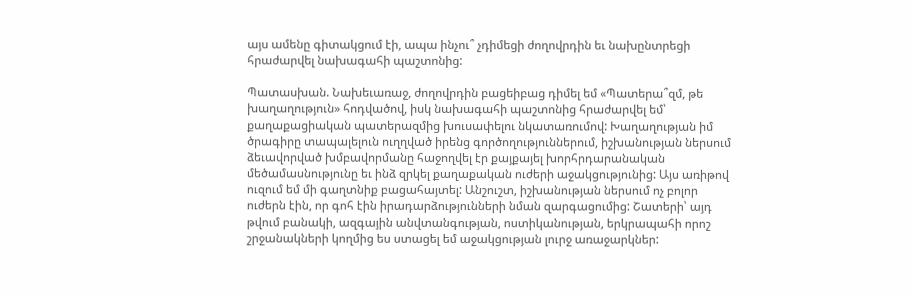այս ամենը գիտակցում էի, ապա ինչու՞ չդիմեցի ժողովրդին եւ նախընտրեցի հրաժարվել նախագահի պաշտոնից:

Պատասխան. Նախեւառաջ, ժողովրդին բացեիբաց դիմել եմ «Պատերա՞զմ, թե խաղաղություն» հոդվածով, իսկ նախագահի պաշտոնից հրաժարվել եմ՝ քաղաքացիական պատերազմից խուսափելու նկատառումով: Խաղաղության իմ ծրագիրը տապալելուն ուղղված իրենց գործողություններում, իշխանության ներսում ձեւավորված խմբավորմանը հաջողվել էր քայքայել խորհրդարանական մեծամասնությունը եւ ինձ զրկել քաղաքական ուժերի աջակցությունից: Այս առիթով ուզում եմ մի գաղտնիք բացահայտել: Անշուշտ, իշխանության ներսում ոչ բոլոր ուժերն էին, որ գոհ էին իրադարձությունների նման զարգացումից: Շատերի՝ այդ թվում բանակի, ազգային անվտանգության, ոստիկանության, երկրապահի որոշ շրջանակների կողմից ես ստացել եմ աջակցության լուրջ առաջարկներ: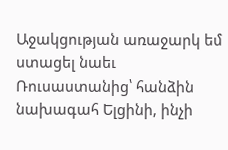Աջակցության առաջարկ եմ ստացել նաեւ Ռուսաստանից՝ հանձին նախագահ Ելցինի, ինչի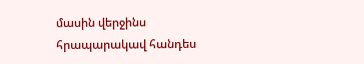մասին վերջինս հրապարակավ հանդես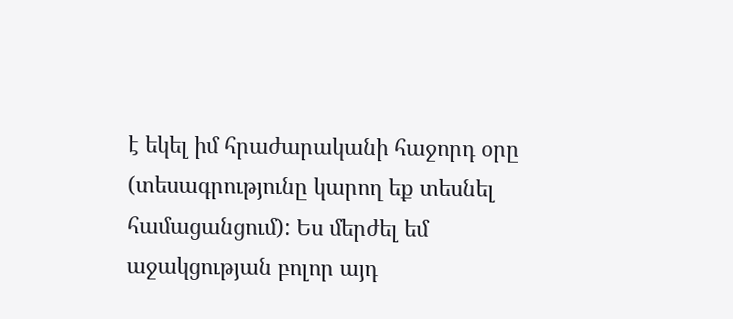է եկել իմ հրաժարականի հաջորդ օրը (տեսագրությունը կարող եք տեսնել համացանցում): Ես մերժել եմ աջակցության բոլոր այդ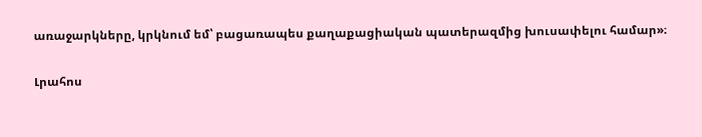առաջարկները, կրկնում եմ՝ բացառապես քաղաքացիական պատերազմից խուսափելու համար»։

Լրահոս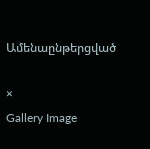Ամենաընթերցված

×
Gallery Image